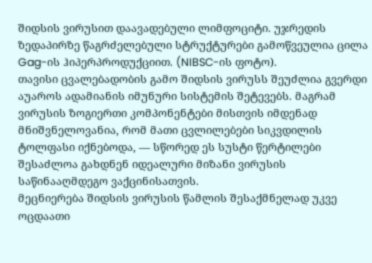შიდსის ვირუსით დაავადებული ლიმფოციტი. უჯრედის ზედაპირზე წაგრძელებული სტრუქტურები გამოწვეულია ცილა Gag-ის ჰიპერპროდუქციით. (NIBSC-ის ფოტო).
თავისი ცვალებადობის გამო შიდსის ვირუსს შეუძლია გვერდი აუაროს ადამიანის იმუნური სისტემის შეტევებს. მაგრამ ვირუსის ზოგიერთი კომპონენტები მისთვის იმდენად მნიშვნელოვანია, რომ მათი ცვლილებები სიკვდილის ტოლფასი იქნებოდა, — სწორედ ეს სუსტი წერტილები შესაძლოა გახდნენ იდეალური მიზანი ვირუსის საწინააღმდეგო ვაქცინისათვის.
მეცნიერება შიდსის ვირუსის წამლის შესაქმნელად უკვე ოცდაათი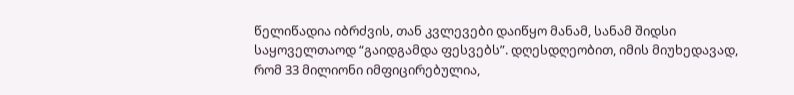წელიწადია იბრძვის, თან კვლევები დაიწყო მანამ, სანამ შიდსი საყოველთაოდ “გაიდგამდა ფესვებს”. დღესდღეობით, იმის მიუხედავად, რომ 33 მილიონი იმფიცირებულია,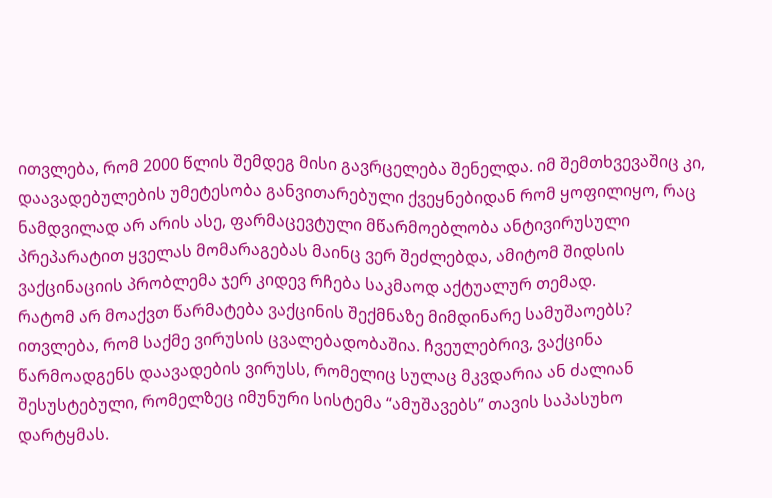ითვლება, რომ 2000 წლის შემდეგ მისი გავრცელება შენელდა. იმ შემთხვევაშიც კი, დაავადებულების უმეტესობა განვითარებული ქვეყნებიდან რომ ყოფილიყო, რაც ნამდვილად არ არის ასე, ფარმაცევტული მწარმოებლობა ანტივირუსული პრეპარატით ყველას მომარაგებას მაინც ვერ შეძლებდა, ამიტომ შიდსის ვაქცინაციის პრობლემა ჯერ კიდევ რჩება საკმაოდ აქტუალურ თემად.
რატომ არ მოაქვთ წარმატება ვაქცინის შექმნაზე მიმდინარე სამუშაოებს? ითვლება, რომ საქმე ვირუსის ცვალებადობაშია. ჩვეულებრივ, ვაქცინა წარმოადგენს დაავადების ვირუსს, რომელიც სულაც მკვდარია ან ძალიან შესუსტებული, რომელზეც იმუნური სისტემა “ამუშავებს” თავის საპასუხო დარტყმას.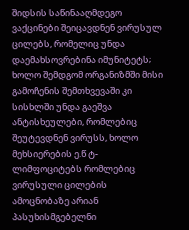შიდსის საწინააღმდეგო ვაქცინები შეიცავდნენ ვირუსულ ცილებს, რომელიც უნდა დაემახსოვრებინა იმუნიტეტს; ხოლო შემდგომ ორგანიზმში მისი გამოჩენის შემთხვევაში კი სისხლში უნდა გაეშვა ანტისხეულები, რომლებიც შეუტევდნენ ვირუსს, ხოლო მეხსიერების ე.წ ტ-ლიმფოციტებს რომლებიც ვირუსული ცილების ამოცნობაზე არიან პასუხისმგებელნი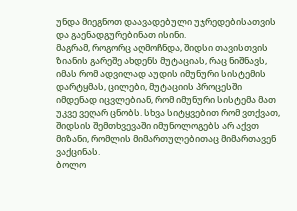უნდა მიეგნოთ დაავადებული უჯრედებისათვის და გაენადგურებინათ ისინი.
მაგრამ, როგორც აღმოჩნდა, შიდსი თავისთვის ზიანის გარეშე ახდენს მუტაციას, რაც ნიშნავს, იმას რომ ადვილად აუდის იმუნური სისტემის დარტყმას, ცილები, მუტაციის პროცესში იმდენად იცვლებიან, რომ იმუნური სისტემა მათ უკვე ვეღარ ცნობს. სხვა სიტყვებით რომ ვთქვათ, შიდსის შემთხვევაში იმუნოლოგებს არ აქვთ მიზანი, რომლის მიმართულებითაც მიმართავენ ვაქცინას.
ბოლო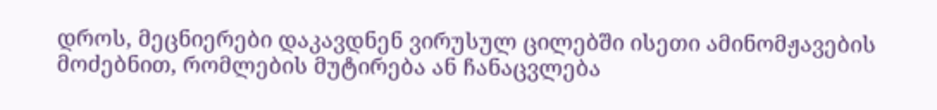დროს, მეცნიერები დაკავდნენ ვირუსულ ცილებში ისეთი ამინომჟავების მოძებნით, რომლების მუტირება ან ჩანაცვლება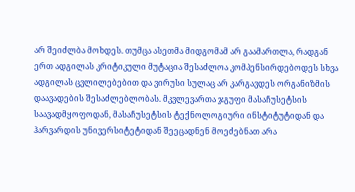არ შეიძლბა მოხდეს. თუმცა ასეთმა მიდგომამ არ გაამართლა, რადგან ერთ ადგილას კრიტიკული მუტაცია შესაძლოა კომპენსირდებოდეს სხვა ადგილას ცვლილებებით და ვირუსი სულაც არ კარგავდეს ორგანიზმის დაავადების შესაძლებლობას. მკვლევართა ჯგუფი მასაჩუსეტსის საავადმყოფოდან, მასაჩუსეტსის ტექნოლოგიური ინსტიტუტიდან და ჰარვარდის უნივერსიტეტიდან შეეცადნენ მოეძებნათ არა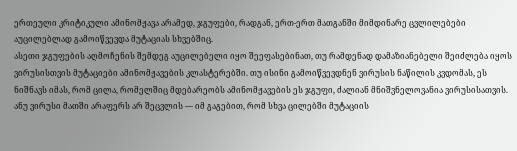ერთეული კრიტიკული ამინომჟავა არამედ, ჯგუფები, რადგან, ერთ-ერთ მათგანში მიმდინარე ცვლილებები აუცილებლად გამოიწვევდა მუტაციას სხვებშიც.
ასეთი ჯგუფების აღმოჩენის შემდეგ აუცილებელი იყო შეეფასებინათ, თუ რამდენად დამაზიანებელი შეიძლება იყოს ვირუსისთვის მუტაციები ამინომჟავების კლასტერებში. თუ ისინი გამოიწვევდნენ ვირუსის ნაწილის კვდომას, ეს ნიშნავს იმას, რომ ცილა, რომელშიც მდებარეობს ამინომჟავების ეს ჯგუფი, ძალიან მნიშვნელოვანია ვირუსისათვის. ანუ ვირუსი მათში არაფერს არ შეცვლის — იმ გაგებით, რომ სხვა ცილებში მუტაციის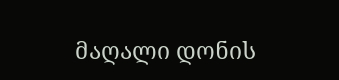მაღალი დონის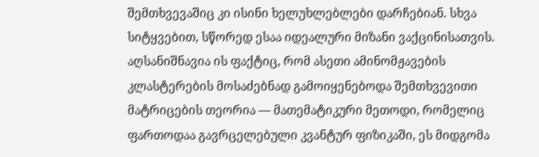შემთხვევაშიც კი ისინი ხელუხლებლები დარჩებიან. სხვა სიტყვებით, სწორედ ესაა იდეალური მიზანი ვაქცინისათვის.
აღსანიშნავია ის ფაქტიც, რომ ასეთი ამინომჟავების კლასტერების მოსაძებნად გამოიყენებოდა შემთხვევითი მატრიცების თეორია — მათემატიკური მეთოდი, რომელიც ფართოდაა გავრცელებული კვანტურ ფიზიკაში, ეს მიდგომა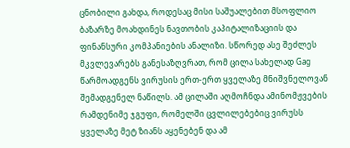ცნობილი გახდა, როდესაც მისი საშუალებით მსოფლიო ბაზარზე მოახდინეს ნავთობის კაპიტალიზაციის და ფინანსური კომპანიების ანალიზი. სწორედ ასე შეძლეს მკვლევარებს განესაზღვრათ, რომ ცილა სახელად Gag წარმოადგენს ვირუსის ერთ-ერთ ყველაზე მნიშვნელოვან შემადგენელ ნაწილს. ამ ცილაში აღმოჩნდა ამინომჟვების რამდენიმე ჯგუფი, რომელში ცვლილებებიც ვირუსს ყველაზე მეტ ზიანს აყენებენ და ამ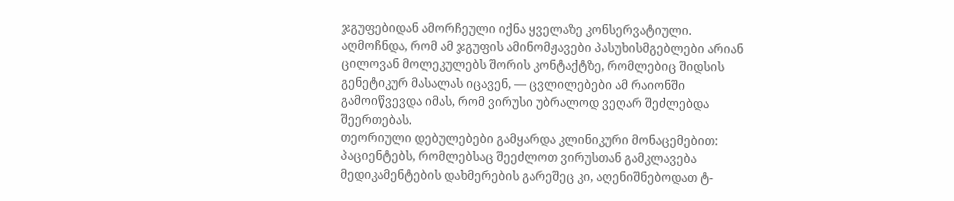ჯგუფებიდან ამორჩეული იქნა ყველაზე კონსერვატიული.
აღმოჩნდა, რომ ამ ჯგუფის ამინომჟავები პასუხისმგებლები არიან ცილოვან მოლეკულებს შორის კონტაქტზე, რომლებიც შიდსის გენეტიკურ მასალას იცავენ, — ცვლილებები ამ რაიონში გამოიწვევდა იმას, რომ ვირუსი უბრალოდ ვეღარ შეძლებდა შეერთებას.
თეორიული დებულებები გამყარდა კლინიკური მონაცემებით: პაციენტებს, რომლებსაც შეეძლოთ ვირუსთან გამკლავება მედიკამენტების დახმერების გარეშეც კი, აღენიშნებოდათ ტ-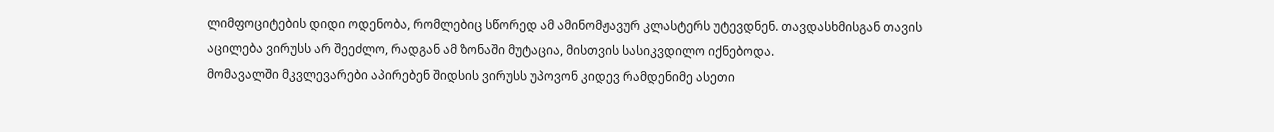ლიმფოციტების დიდი ოდენობა, რომლებიც სწორედ ამ ამინომჟავურ კლასტერს უტევდნენ. თავდასხმისგან თავის აცილება ვირუსს არ შეეძლო, რადგან ამ ზონაში მუტაცია, მისთვის სასიკვდილო იქნებოდა.
მომავალში მკვლევარები აპირებენ შიდსის ვირუსს უპოვონ კიდევ რამდენიმე ასეთი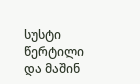სუსტი წერტილი და მაშინ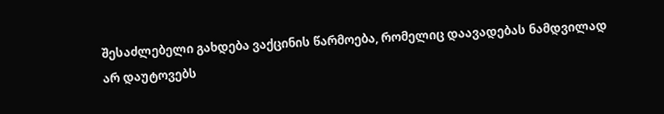შესაძლებელი გახდება ვაქცინის წარმოება, რომელიც დაავადებას ნამდვილად არ დაუტოვებს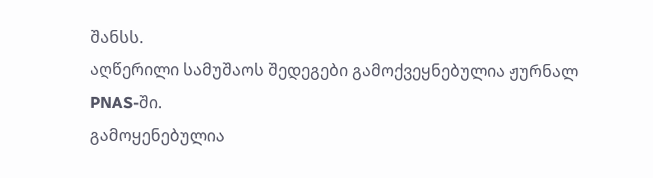შანსს.
აღწერილი სამუშაოს შედეგები გამოქვეყნებულია ჟურნალ PNAS-ში.
გამოყენებულია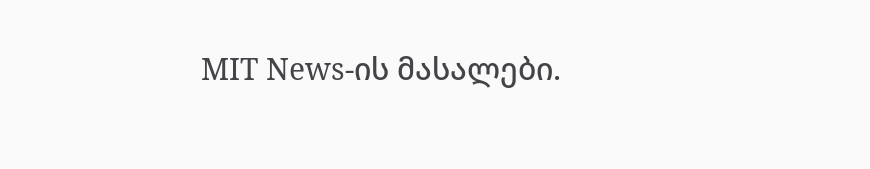MIT News-ის მასალები.